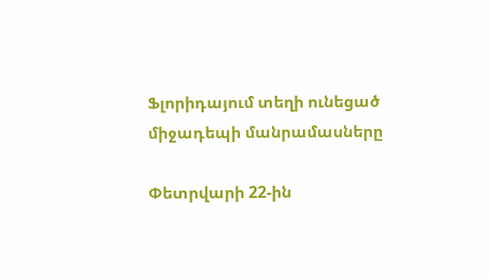Ֆլորիդայում տեղի ունեցած միջադեպի մանրամասները

Փետրվարի 22-ին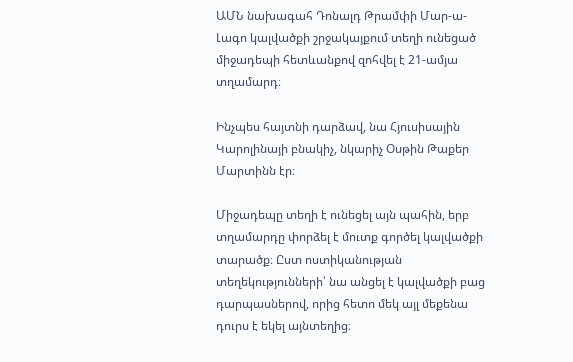ԱՄՆ նախագահ Դոնալդ Թրամփի Մար-ա-Լագո կալվածքի շրջակայքում տեղի ունեցած միջադեպի հետևանքով զոհվել է 21-ամյա տղամարդ։

Ինչպես հայտնի դարձավ, նա Հյուսիսային Կարոլինայի բնակիչ, նկարիչ Օսթին Թաքեր Մարտինն էր։

Միջադեպը տեղի է ունեցել այն պահին, երբ տղամարդը փորձել է մուտք գործել կալվածքի տարածք։ Ըստ ոստիկանության տեղեկությունների՝ նա անցել է կալվածքի բաց դարպասներով, որից հետո մեկ այլ մեքենա դուրս է եկել այնտեղից։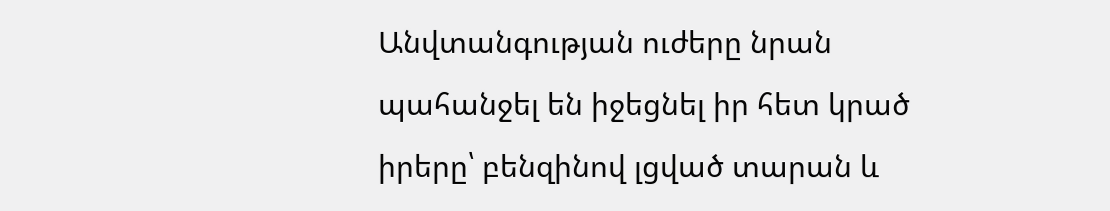Անվտանգության ուժերը նրան պահանջել են իջեցնել իր հետ կրած իրերը՝ բենզինով լցված տարան և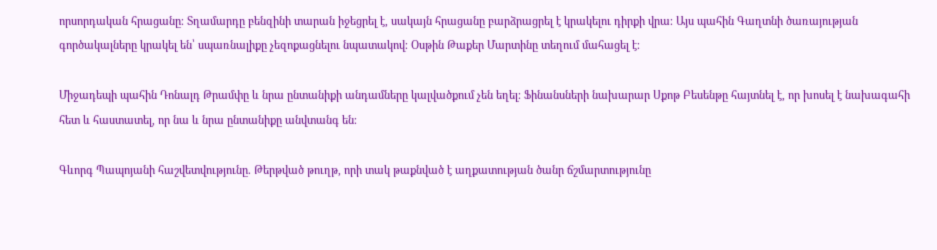որսորդական հրացանը։ Տղամարդը բենզինի տարան իջեցրել է, սակայն հրացանը բարձրացրել է կրակելու դիրքի վրա։ Այս պահին Գաղտնի ծառայության գործակալները կրակել են՝ սպառնալիքը չեզոքացնելու նպատակով։ Օսթին Թաքեր Մարտինը տեղում մահացել է։

Միջադեպի պահին Դոնալդ Թրամփը և նրա ընտանիքի անդամները կալվածքում չեն եղել։ Ֆինանսների նախարար Սքոթ Բեսենթը հայտնել է, որ խոսել է նախագահի հետ և հաստատել, որ նա և նրա ընտանիքը անվտանգ են։

Գևորգ Պապոյանի հաշվետվությունը. Թերթված թուղթ, որի տակ թաքնված է աղքատության ծանր ճշմարտությունը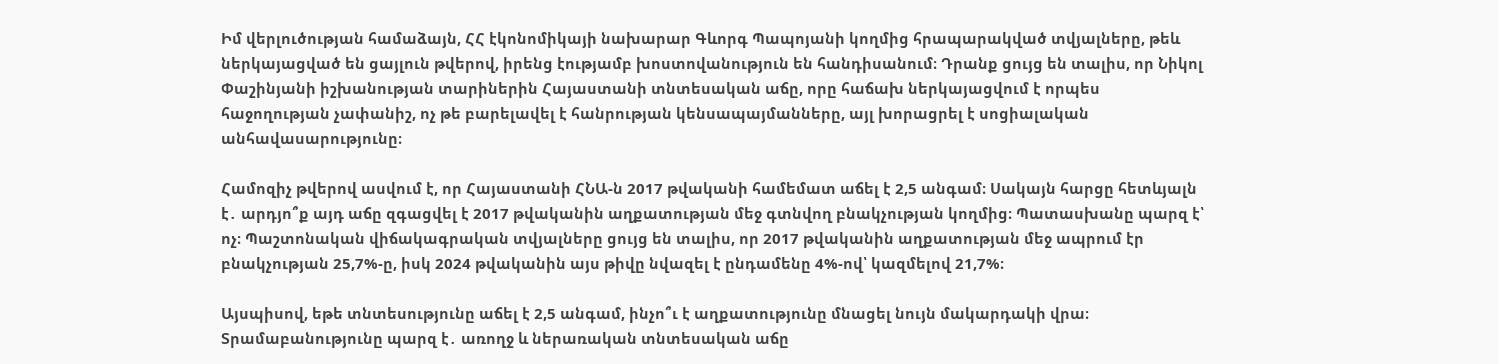Իմ վերլուծության համաձայն, ՀՀ էկոնոմիկայի նախարար Գևորգ Պապոյանի կողմից հրապարակված տվյալները, թեև ներկայացված են ցայլուն թվերով, իրենց էությամբ խոստովանություն են հանդիսանում։ Դրանք ցույց են տալիս, որ Նիկոլ Փաշինյանի իշխանության տարիներին Հայաստանի տնտեսական աճը, որը հաճախ ներկայացվում է որպես հաջողության չափանիշ, ոչ թե բարելավել է հանրության կենսապայմանները, այլ խորացրել է սոցիալական անհավասարությունը։

Համոզիչ թվերով ասվում է, որ Հայաստանի ՀՆԱ-ն 2017 թվականի համեմատ աճել է 2,5 անգամ։ Սակայն հարցը հետևյալն է․ արդյո՞ք այդ աճը զգացվել է 2017 թվականին աղքատության մեջ գտնվող բնակչության կողմից։ Պատասխանը պարզ է՝ ոչ։ Պաշտոնական վիճակագրական տվյալները ցույց են տալիս, որ 2017 թվականին աղքատության մեջ ապրում էր բնակչության 25,7%-ը, իսկ 2024 թվականին այս թիվը նվազել է ընդամենը 4%-ով՝ կազմելով 21,7%։

Այսպիսով, եթե տնտեսությունը աճել է 2,5 անգամ, ինչո՞ւ է աղքատությունը մնացել նույն մակարդակի վրա։ Տրամաբանությունը պարզ է․ առողջ և ներառական տնտեսական աճը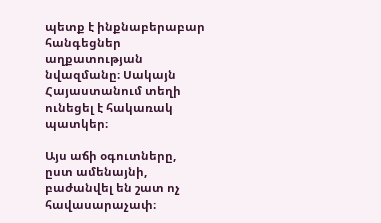պետք է ինքնաբերաբար հանգեցներ աղքատության նվազմանը։ Սակայն Հայաստանում տեղի ունեցել է հակառակ պատկեր։

Այս աճի օգուտները, ըստ ամենայնի, բաժանվել են շատ ոչ հավասարաչափ։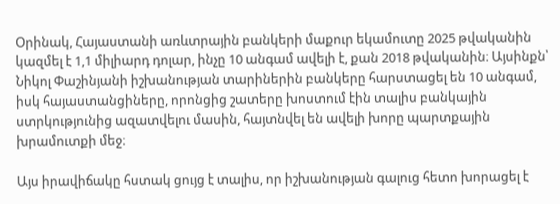Օրինակ, Հայաստանի առևտրային բանկերի մաքուր եկամուտը 2025 թվականին կազմել է 1,1 միլիարդ դոլար, ինչը 10 անգամ ավելի է, քան 2018 թվականին։ Այսինքն՝ Նիկոլ Փաշինյանի իշխանության տարիներին բանկերը հարստացել են 10 անգամ, իսկ հայաստանցիները, որոնցից շատերը խոստում էին տալիս բանկային ստրկությունից ազատվելու մասին, հայտնվել են ավելի խորը պարտքային խրամուտքի մեջ։

Այս իրավիճակը հստակ ցույց է տալիս, որ իշխանության գալուց հետո խորացել է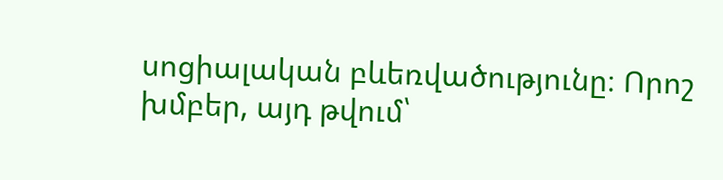սոցիալական բևեռվածությունը։ Որոշ խմբեր, այդ թվում՝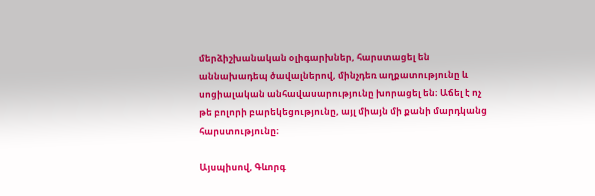մերձիշխանական օլիգարխներ, հարստացել են աննախադեպ ծավալներով, մինչդեռ աղքատությունը և սոցիալական անհավասարությունը խորացել են։ Աճել է ոչ թե բոլորի բարեկեցությունը, այլ միայն մի քանի մարդկանց հարստությունը։

Այսպիսով, Գևորգ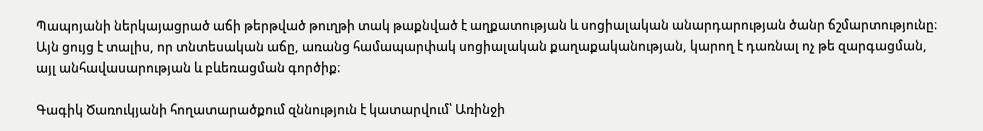Պապոյանի ներկայացրած աճի թերթված թուղթի տակ թաքնված է աղքատության և սոցիալական անարդարության ծանր ճշմարտությունը։ Այն ցույց է տալիս, որ տնտեսական աճը, առանց համապարփակ սոցիալական քաղաքականության, կարող է դառնալ ոչ թե զարգացման, այլ անհավասարության և բևեռացման գործիք։

Գագիկ Ծառուկյանի հողատարածքում զննություն է կատարվում՝ Առինջի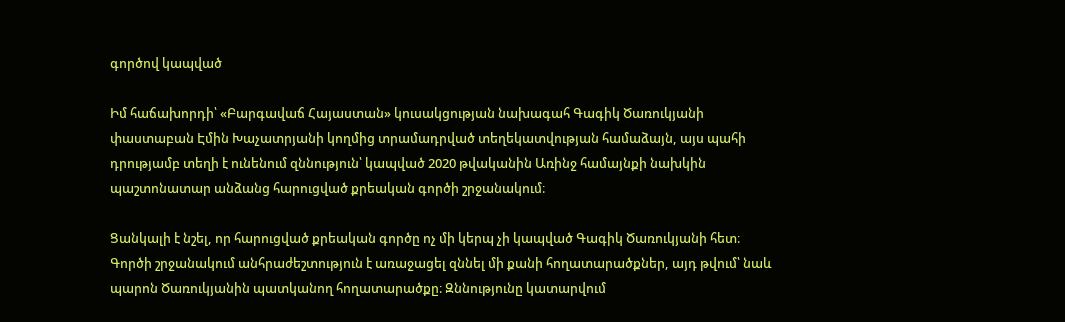գործով կապված

Իմ հաճախորդի՝ «Բարգավաճ Հայաստան» կուսակցության նախագահ Գագիկ Ծառուկյանի փաստաբան Էմին Խաչատրյանի կողմից տրամադրված տեղեկատվության համաձայն, այս պահի դրությամբ տեղի է ունենում զննություն՝ կապված 2020 թվականին Առինջ համայնքի նախկին պաշտոնատար անձանց հարուցված քրեական գործի շրջանակում։

Ցանկալի է նշել, որ հարուցված քրեական գործը ոչ մի կերպ չի կապված Գագիկ Ծառուկյանի հետ։ Գործի շրջանակում անհրաժեշտություն է առաջացել զննել մի քանի հողատարածքներ, այդ թվում՝ նաև պարոն Ծառուկյանին պատկանող հողատարածքը։ Զննությունը կատարվում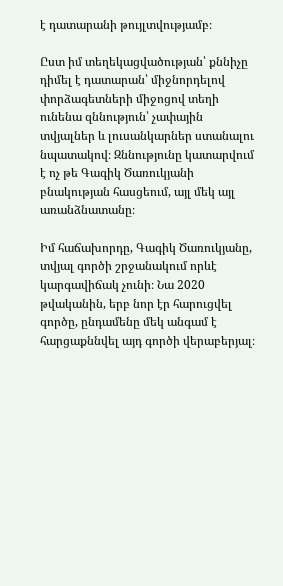է դատարանի թույլտվությամբ։

Ըստ իմ տեղեկացվածության՝ քննիչը դիմել է դատարան՝ միջնորդելով փորձագետների միջոցով տեղի ունենա զննություն՝ չափային տվյալներ և լուսանկարներ ստանալու նպատակով։ Զննությունը կատարվում է ոչ թե Գագիկ Ծառուկյանի բնակության հասցեում, այլ մեկ այլ առանձնատանը։

Իմ հաճախորդը, Գագիկ Ծառուկյանը, տվյալ գործի շրջանակում որևէ կարգավիճակ չունի։ Նա 2020 թվականին, երբ նոր էր հարուցվել գործը, ընդամենը մեկ անգամ է հարցաքննվել այդ գործի վերաբերյալ։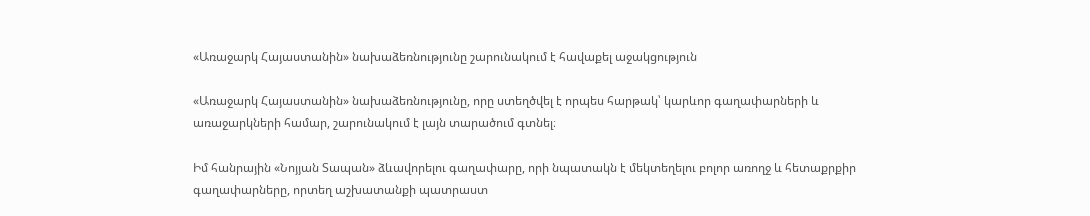«Առաջարկ Հայաստանին» նախաձեռնությունը շարունակում է հավաքել աջակցություն

«Առաջարկ Հայաստանին» նախաձեռնությունը, որը ստեղծվել է որպես հարթակ՝ կարևոր գաղափարների և առաջարկների համար, շարունակում է լայն տարածում գտնել։

Իմ հանրային «Նոյյան Տապան» ձևավորելու գաղափարը, որի նպատակն է մեկտեղելու բոլոր առողջ և հետաքրքիր գաղափարները, որտեղ աշխատանքի պատրաստ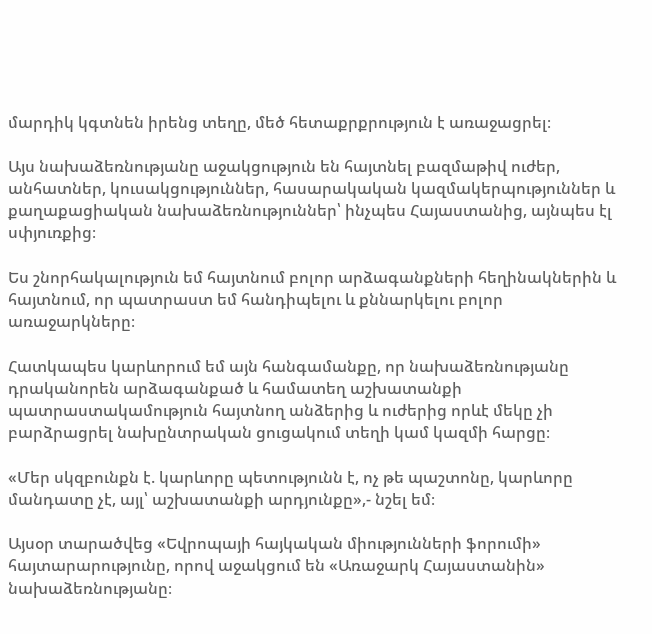մարդիկ կգտնեն իրենց տեղը, մեծ հետաքրքրություն է առաջացրել։

Այս նախաձեռնությանը աջակցություն են հայտնել բազմաթիվ ուժեր, անհատներ, կուսակցություններ, հասարակական կազմակերպություններ և քաղաքացիական նախաձեռնություններ՝ ինչպես Հայաստանից, այնպես էլ սփյուռքից։

Ես շնորհակալություն եմ հայտնում բոլոր արձագանքների հեղինակներին և հայտնում, որ պատրաստ եմ հանդիպելու և քննարկելու բոլոր առաջարկները։

Հատկապես կարևորում եմ այն հանգամանքը, որ նախաձեռնությանը դրականորեն արձագանքած և համատեղ աշխատանքի պատրաստակամություն հայտնող անձերից և ուժերից որևէ մեկը չի բարձրացրել նախընտրական ցուցակում տեղի կամ կազմի հարցը։

«Մեր սկզբունքն է. կարևորը պետությունն է, ոչ թե պաշտոնը, կարևորը մանդատը չէ, այլ՝ աշխատանքի արդյունքը»,- նշել եմ։

Այսօր տարածվեց «Եվրոպայի հայկական միությունների ֆորումի» հայտարարությունը, որով աջակցում են «Առաջարկ Հայաստանին» նախաձեռնությանը։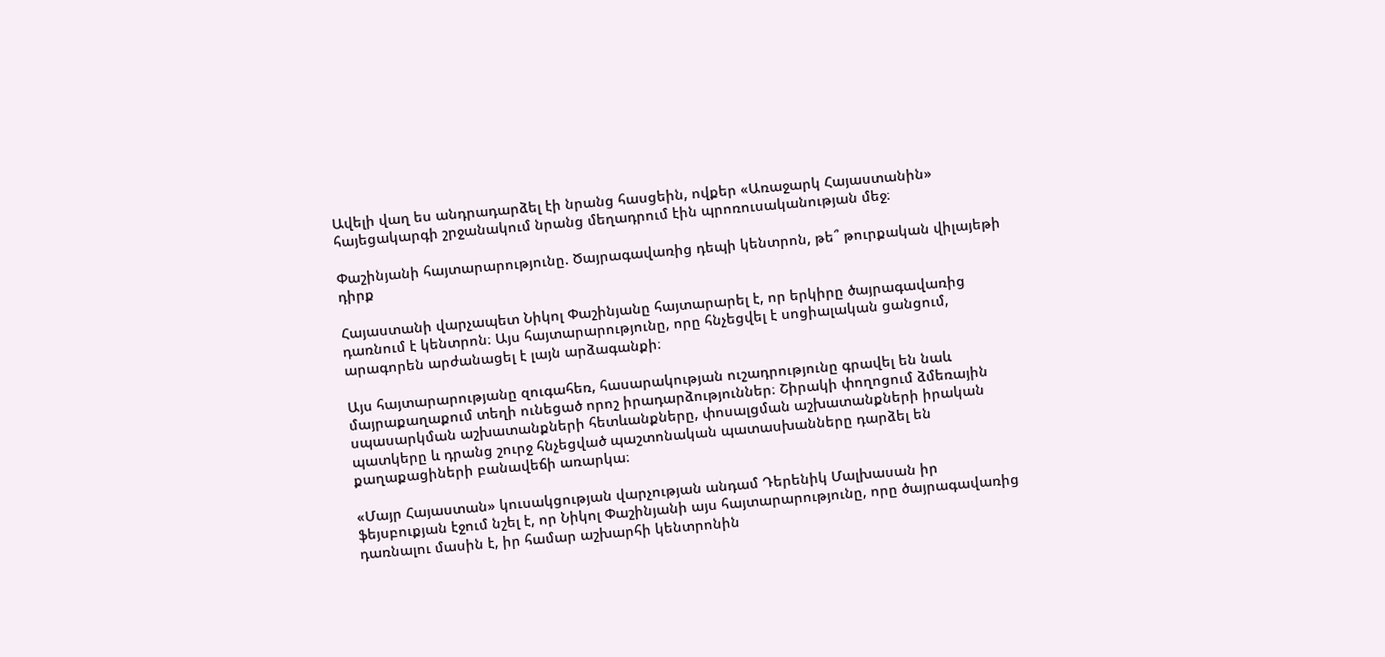Ավելի վաղ ես անդրադարձել էի նրանց հասցեին, ովքեր «Առաջարկ Հայաստանին» հայեցակարգի շրջանակում նրանց մեղադրում էին պրոռուսականության մեջ։

Փաշինյանի հայտարարությունը. Ծայրագավառից դեպի կենտրոն, թե՞ թուրքական վիլայեթի դիրք

Հայաստանի վարչապետ Նիկոլ Փաշինյանը հայտարարել է, որ երկիրը ծայրագավառից դառնում է կենտրոն։ Այս հայտարարությունը, որը հնչեցվել է սոցիալական ցանցում, արագորեն արժանացել է լայն արձագանքի։

Այս հայտարարությանը զուգահեռ, հասարակության ուշադրությունը գրավել են նաև մայրաքաղաքում տեղի ունեցած որոշ իրադարձություններ։ Շիրակի փողոցում ձմեռային սպասարկման աշխատանքների հետևանքները, փոսալցման աշխատանքների իրական պատկերը և դրանց շուրջ հնչեցված պաշտոնական պատասխանները դարձել են քաղաքացիների բանավեճի առարկա։

«Մայր Հայաստան» կուսակցության վարչության անդամ Դերենիկ Մալխասան իր ֆեյսբուքյան էջում նշել է, որ Նիկոլ Փաշինյանի այս հայտարարությունը, որը ծայրագավառից դառնալու մասին է, իր համար աշխարհի կենտրոնին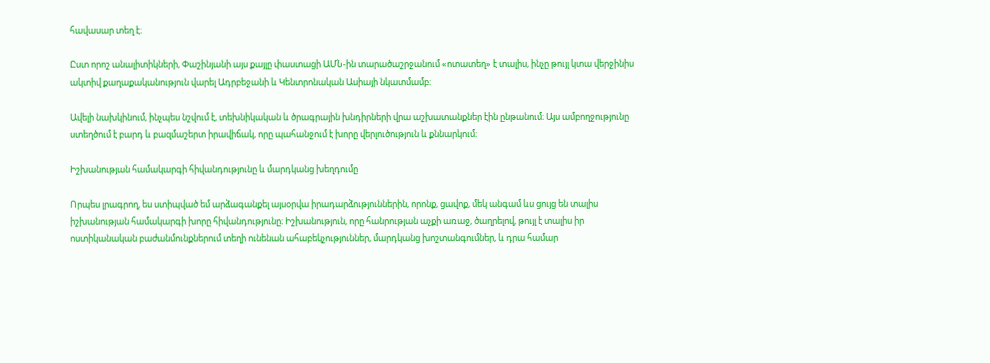հավասար տեղ է։

Ըստ որոշ անալիտիկների, Փաշինյանի այս քայլը փաստացի ԱՄՆ-ին տարածաշրջանում «ոտատեղ» է տալիս, ինչը թույլ կտա վերջինիս ակտիվ քաղաքականություն վարել Ադրբեջանի և Կենտրոնական Ասիայի նկատմամբ։

Ավելի նախկինում, ինչպես նշվում է, տեխնիկական և ծրագրային խնդիրների վրա աշխատանքներ էին ընթանում։ Այս ամբողջությունը ստեղծում է բարդ և բազմաշերտ իրավիճակ, որը պահանջում է խորը վերլուծություն և քննարկում։

Իշխանության համակարգի հիվանդությունը և մարդկանց խեղդումը

Որպես լրագրող, ես ստիպված եմ արձագանքել այսօրվա իրադարձություններին, որոնք, ցավոք, մեկ անգամ ևս ցույց են տալիս իշխանության համակարգի խորը հիվանդությունը։ Իշխանություն, որը հանրության աչքի առաջ, ծաղրելով, թույլ է տալիս իր ոստիկանական բաժանմունքներում տեղի ունենան ահաբեկչություններ, մարդկանց խոշտանգումներ, և դրա համար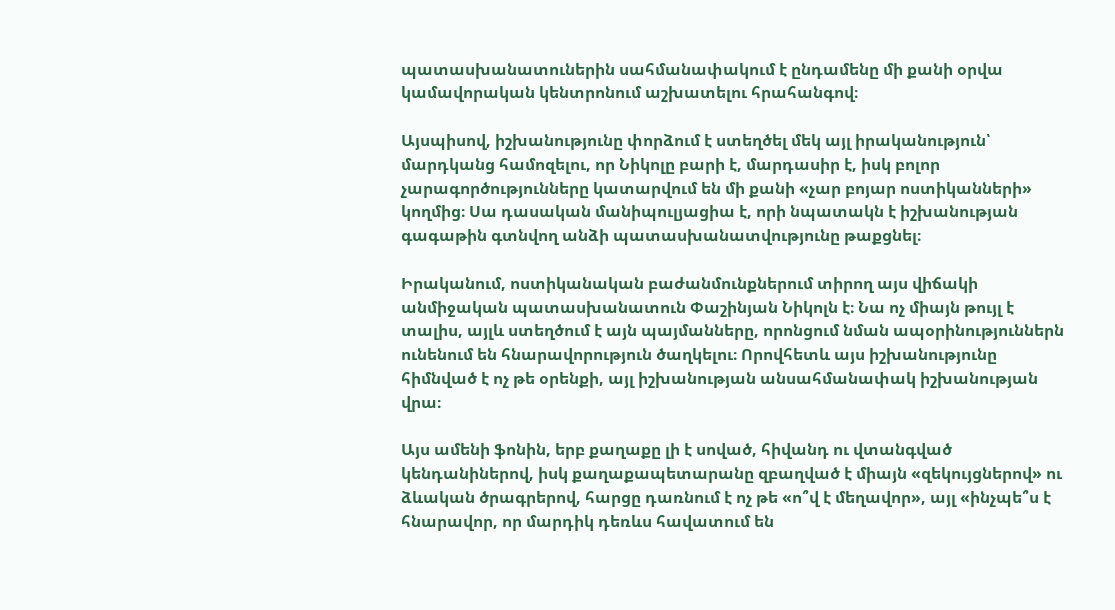պատասխանատուներին սահմանափակում է ընդամենը մի քանի օրվա կամավորական կենտրոնում աշխատելու հրահանգով։

Այսպիսով, իշխանությունը փորձում է ստեղծել մեկ այլ իրականություն՝ մարդկանց համոզելու, որ Նիկոլը բարի է, մարդասիր է, իսկ բոլոր չարագործությունները կատարվում են մի քանի «չար բոյար ոստիկանների» կողմից։ Սա դասական մանիպուլյացիա է, որի նպատակն է իշխանության գագաթին գտնվող անձի պատասխանատվությունը թաքցնել։

Իրականում, ոստիկանական բաժանմունքներում տիրող այս վիճակի անմիջական պատասխանատուն Փաշինյան Նիկոլն է։ Նա ոչ միայն թույլ է տալիս, այլև ստեղծում է այն պայմանները, որոնցում նման ապօրինություններն ունենում են հնարավորություն ծաղկելու։ Որովհետև այս իշխանությունը հիմնված է ոչ թե օրենքի, այլ իշխանության անսահմանափակ իշխանության վրա։

Այս ամենի ֆոնին, երբ քաղաքը լի է սոված, հիվանդ ու վտանգված կենդանիներով, իսկ քաղաքապետարանը զբաղված է միայն «զեկույցներով» ու ձևական ծրագրերով, հարցը դառնում է ոչ թե «ո՞վ է մեղավոր», այլ «ինչպե՞ս է հնարավոր, որ մարդիկ դեռևս հավատում են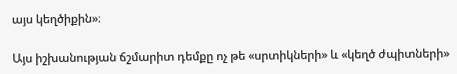այս կեղծիքին»։

Այս իշխանության ճշմարիտ դեմքը ոչ թե «սրտիկների» և «կեղծ ժպիտների»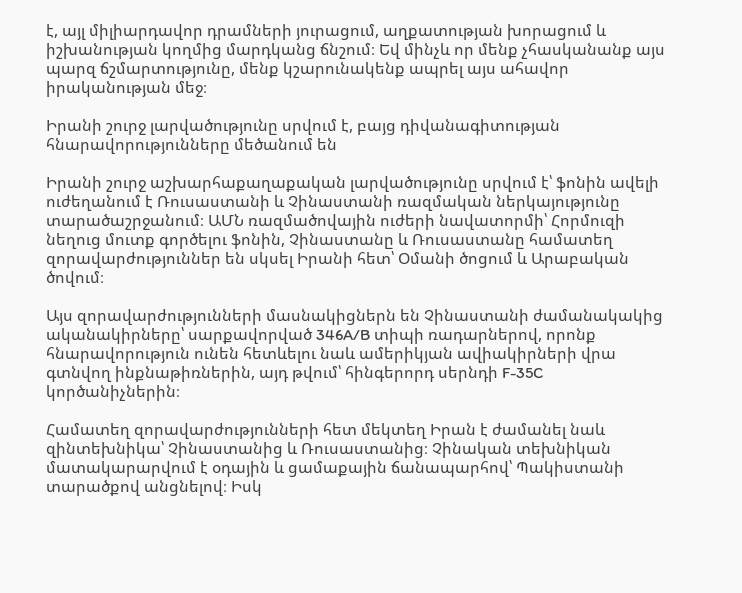է, այլ միլիարդավոր դրամների յուրացում, աղքատության խորացում և իշխանության կողմից մարդկանց ճնշում։ Եվ մինչև որ մենք չհասկանանք այս պարզ ճշմարտությունը, մենք կշարունակենք ապրել այս ահավոր իրականության մեջ։

Իրանի շուրջ լարվածությունը սրվում է, բայց դիվանագիտության հնարավորությունները մեծանում են

Իրանի շուրջ աշխարհաքաղաքական լարվածությունը սրվում է՝ ֆոնին ավելի ուժեղանում է Ռուսաստանի և Չինաստանի ռազմական ներկայությունը տարածաշրջանում։ ԱՄՆ ռազմածովային ուժերի նավատորմի՝ Հորմուզի նեղուց մուտք գործելու ֆոնին, Չինաստանը և Ռուսաստանը համատեղ զորավարժություններ են սկսել Իրանի հետ՝ Օմանի ծոցում և Արաբական ծովում։

Այս զորավարժությունների մասնակիցներն են Չինաստանի ժամանակակից ականակիրները՝ սարքավորված 346A/B տիպի ռադարներով, որոնք հնարավորություն ունեն հետևելու նաև ամերիկյան ավիակիրների վրա գտնվող ինքնաթիռներին, այդ թվում՝ հինգերորդ սերնդի F-35C կործանիչներին։

Համատեղ զորավարժությունների հետ մեկտեղ Իրան է ժամանել նաև զինտեխնիկա՝ Չինաստանից և Ռուսաստանից։ Չինական տեխնիկան մատակարարվում է օդային և ցամաքային ճանապարհով՝ Պակիստանի տարածքով անցնելով։ Իսկ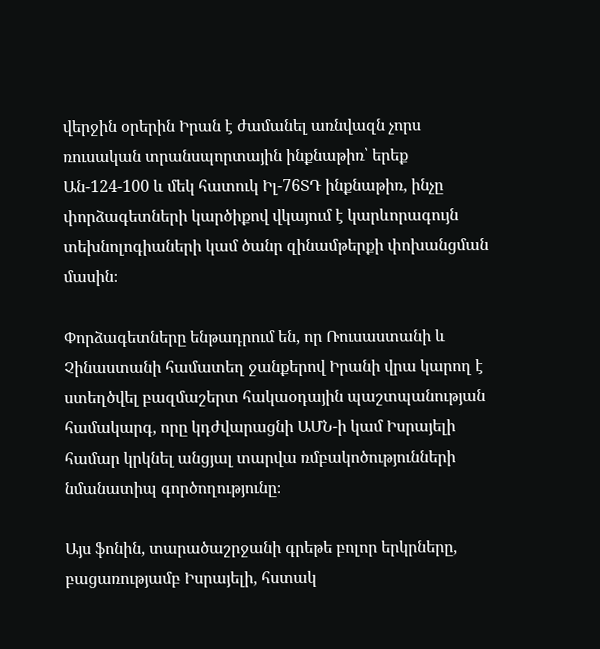վերջին օրերին Իրան է ժամանել առնվազն չորս ռուսական տրանսպորտային ինքնաթիռ՝ երեք Ան-124-100 և մեկ հատուկ Իլ-76ՏԴ ինքնաթիռ, ինչը փորձագետների կարծիքով վկայում է կարևորագույն տեխնոլոգիաների կամ ծանր զինամթերքի փոխանցման մասին։

Փորձագետները ենթադրում են, որ Ռուսաստանի և Չինաստանի համատեղ ջանքերով Իրանի վրա կարող է ստեղծվել բազմաշերտ հակաօդային պաշտպանության համակարգ, որը կդժվարացնի ԱՄՆ-ի կամ Իսրայելի համար կրկնել անցյալ տարվա ռմբակոծությունների նմանատիպ գործողությունը։

Այս ֆոնին, տարածաշրջանի գրեթե բոլոր երկրները, բացառությամբ Իսրայելի, հստակ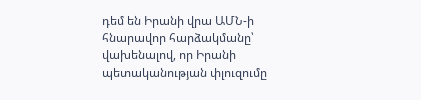դեմ են Իրանի վրա ԱՄՆ-ի հնարավոր հարձակմանը՝ վախենալով, որ Իրանի պետականության փլուզումը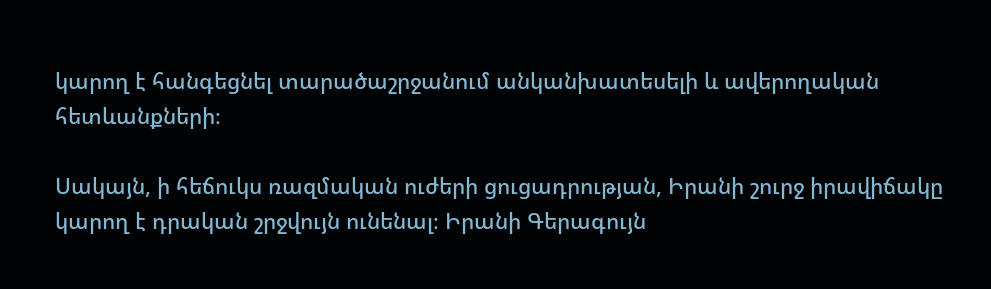կարող է հանգեցնել տարածաշրջանում անկանխատեսելի և ավերողական հետևանքների։

Սակայն, ի հեճուկս ռազմական ուժերի ցուցադրության, Իրանի շուրջ իրավիճակը կարող է դրական շրջվույն ունենալ։ Իրանի Գերագույն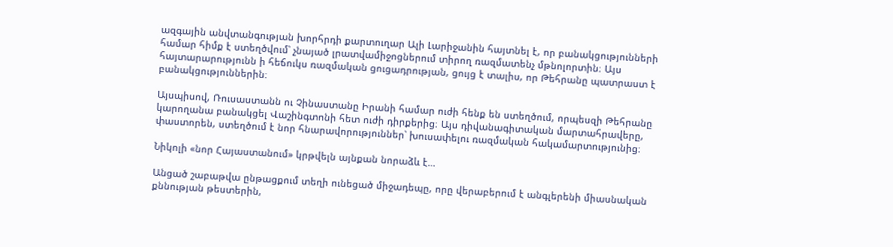ազգային անվտանգության խորհրդի քարտուղար Ալի Լարիջանին հայտնել է, որ բանակցությունների համար հիմք է ստեղծվում՝ չնայած լրատվամիջոցներում տիրող ռազմատենչ մթնոլորտին։ Այս հայտարարությունն ի հեճուկս ռազմական ցուցադրության, ցույց է տալիս, որ Թեհրանը պատրաստ է բանակցություններին։

Այսպիսով, Ռուսաստանն ու Չինաստանը Իրանի համար ուժի հենք են ստեղծում, որպեսզի Թեհրանը կարողանա բանակցել Վաշինգտոնի հետ ուժի դիրքերից։ Այս դիվանագիտական մարտահրավերը, փաստորեն, ստեղծում է նոր հնարավորություններ՝ խուսափելու ռազմական հակամարտությունից։

Նիկոլի «նոր Հայաստանում» կրթվելն այնքան նորաձև է…

Անցած շաբաթվա ընթացքում տեղի ունեցած միջադեպը, որը վերաբերում է անգլերենի միասնական քննության թեստերին,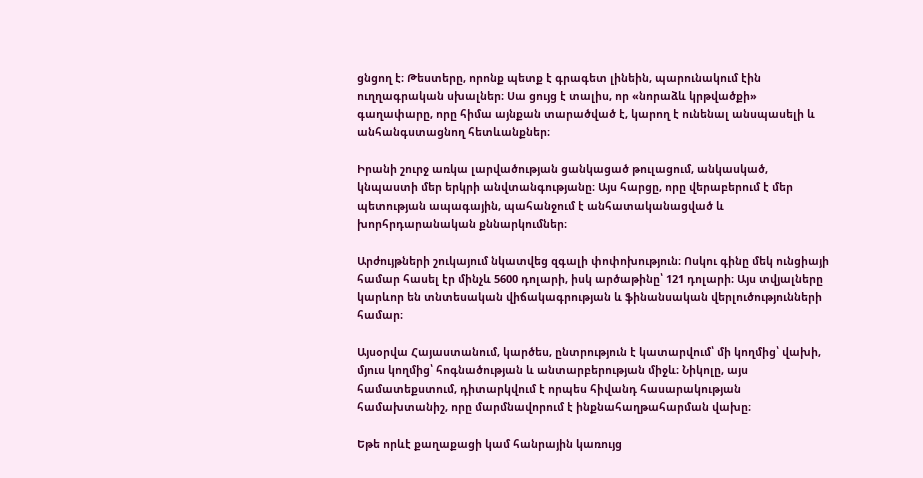ցնցող է։ Թեստերը, որոնք պետք է գրագետ լինեին, պարունակում էին ուղղագրական սխալներ։ Սա ցույց է տալիս, որ «նորաձև կրթվածքի» գաղափարը, որը հիմա այնքան տարածված է, կարող է ունենալ անսպասելի և անհանգստացնող հետևանքներ։

Իրանի շուրջ առկա լարվածության ցանկացած թուլացում, անկասկած, կնպաստի մեր երկրի անվտանգությանը։ Այս հարցը, որը վերաբերում է մեր պետության ապագային, պահանջում է անհատականացված և խորհրդարանական քննարկումներ։

Արժույթների շուկայում նկատվեց զգալի փոփոխություն։ Ոսկու գինը մեկ ունցիայի համար հասել էր մինչև 5600 դոլարի, իսկ արծաթինը՝ 121 դոլարի։ Այս տվյալները կարևոր են տնտեսական վիճակագրության և ֆինանսական վերլուծությունների համար։

Այսօրվա Հայաստանում, կարծես, ընտրություն է կատարվում՝ մի կողմից՝ վախի, մյուս կողմից՝ հոգնածության և անտարբերության միջև։ Նիկոլը, այս համատեքստում, դիտարկվում է որպես հիվանդ հասարակության համախտանիշ, որը մարմնավորում է ինքնահաղթահարման վախը։

Եթե որևէ քաղաքացի կամ հանրային կառույց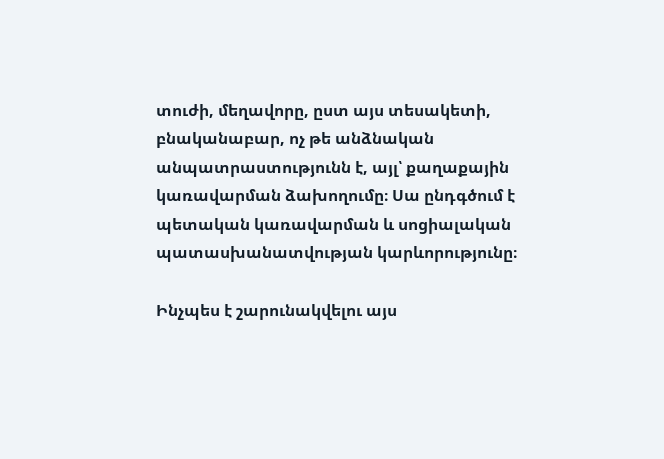տուժի, մեղավորը, ըստ այս տեսակետի, բնականաբար, ոչ թե անձնական անպատրաստությունն է, այլ՝ քաղաքային կառավարման ձախողումը։ Սա ընդգծում է պետական կառավարման և սոցիալական պատասխանատվության կարևորությունը։

Ինչպես է շարունակվելու այս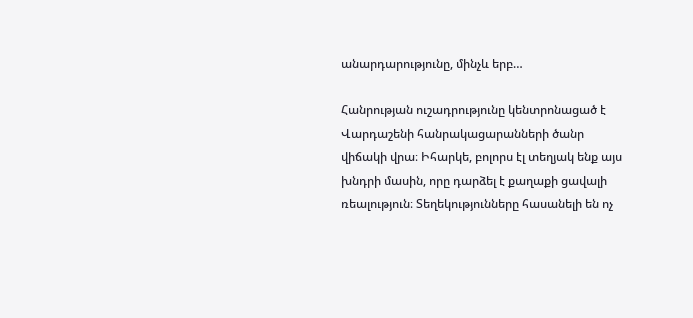անարդարությունը, մինչև երբ…

Հանրության ուշադրությունը կենտրոնացած է Վարդաշենի հանրակացարանների ծանր վիճակի վրա։ Իհարկե, բոլորս էլ տեղյակ ենք այս խնդրի մասին, որը դարձել է քաղաքի ցավալի ռեալություն։ Տեղեկությունները հասանելի են ոչ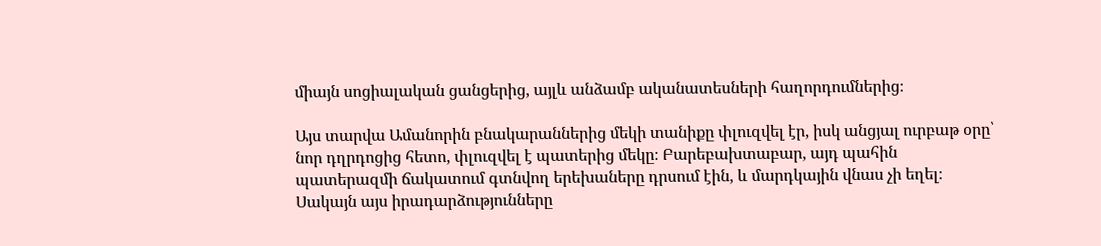միայն սոցիալական ցանցերից, այլև անձամբ ականատեսների հաղորդումներից։

Այս տարվա Ամանորին բնակարաններից մեկի տանիքը փլուզվել էր, իսկ անցյալ ուրբաթ օրը՝ նոր դղրդոցից հետո, փլուզվել է պատերից մեկը։ Բարեբախտաբար, այդ պահին պատերազմի ճակատում գտնվող երեխաները դրսում էին, և մարդկային վնաս չի եղել։ Սակայն այս իրադարձությունները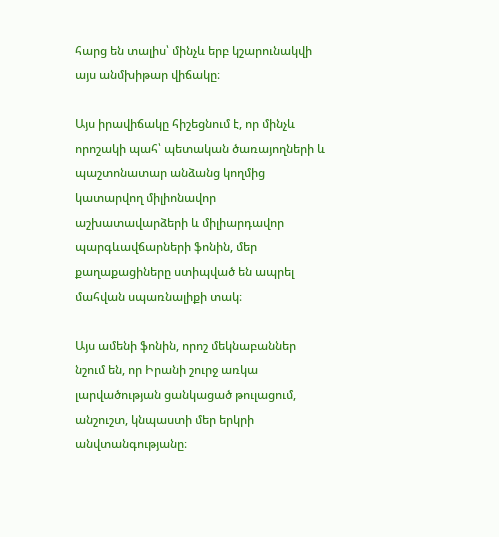հարց են տալիս՝ մինչև երբ կշարունակվի այս անմխիթար վիճակը։

Այս իրավիճակը հիշեցնում է, որ մինչև որոշակի պահ՝ պետական ծառայողների և պաշտոնատար անձանց կողմից կատարվող միլիոնավոր աշխատավարձերի և միլիարդավոր պարգևավճարների ֆոնին, մեր քաղաքացիները ստիպված են ապրել մահվան սպառնալիքի տակ։

Այս ամենի ֆոնին, որոշ մեկնաբաններ նշում են, որ Իրանի շուրջ առկա լարվածության ցանկացած թուլացում, անշուշտ, կնպաստի մեր երկրի անվտանգությանը։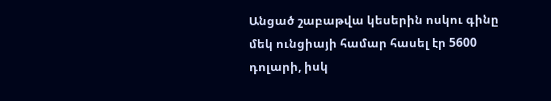Անցած շաբաթվա կեսերին ոսկու գինը մեկ ունցիայի համար հասել էր 5600 դոլարի, իսկ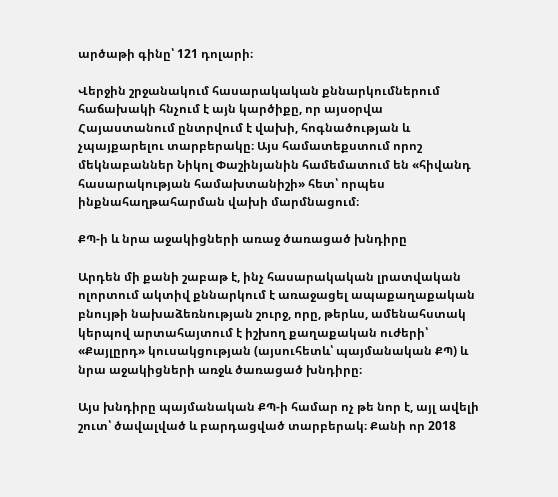արծաթի գինը՝ 121 դոլարի։

Վերջին շրջանակում հասարակական քննարկումներում հաճախակի հնչում է այն կարծիքը, որ այսօրվա Հայաստանում ընտրվում է վախի, հոգնածության և չպայքարելու տարբերակը։ Այս համատեքստում որոշ մեկնաբաններ Նիկոլ Փաշինյանին համեմատում են «հիվանդ հասարակության համախտանիշի» հետ՝ որպես ինքնահաղթահարման վախի մարմնացում։

ՔՊ-ի և նրա աջակիցների առաջ ծառացած խնդիրը

Արդեն մի քանի շաբաթ է, ինչ հասարակական լրատվական ոլորտում ակտիվ քննարկում է առաջացել ապաքաղաքական բնույթի նախաձեռնության շուրջ, որը, թերևս, ամենահստակ կերպով արտահայտում է իշխող քաղաքական ուժերի՝ «Քայլըրդ» կուսակցության (այսուհետև՝ պայմանական ՔՊ) և նրա աջակիցների առջև ծառացած խնդիրը։

Այս խնդիրը պայմանական ՔՊ-ի համար ոչ թե նոր է, այլ ավելի շուտ՝ ծավալված և բարդացված տարբերակ։ Քանի որ 2018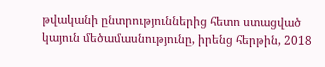թվականի ընտրություններից հետո ստացված կայուն մեծամասնությունը, իրենց հերթին, 2018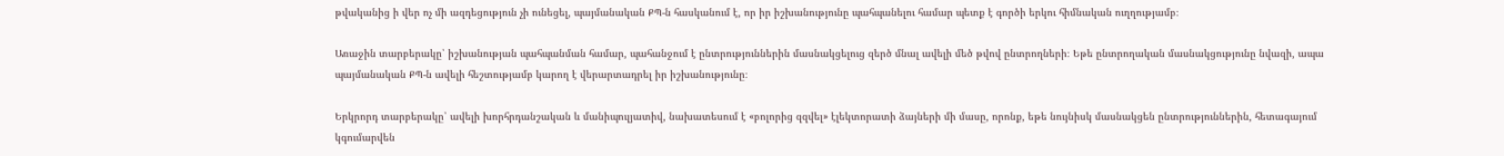թվականից ի վեր ոչ մի ազդեցություն չի ունեցել, պայմանական ՔՊ-ն հասկանում է, որ իր իշխանությունը պահպանելու համար պետք է գործի երկու հիմնական ուղղությամբ։

Առաջին տարբերակը՝ իշխանության պահպանման համար, պահանջում է ընտրություններին մասնակցելուց զերծ մնալ ավելի մեծ թվով ընտրողների։ Եթե ընտրողական մասնակցությունը նվազի, ապա պայմանական ՔՊ-ն ավելի հեշտությամբ կարող է վերարտադրել իր իշխանությունը։

Երկրորդ տարբերակը՝ ավելի խորհրդանշական և մանիպուլյատիվ, նախատեսում է «բոլորից զզվել» էլեկտորատի ձայների մի մասը, որոնք, եթե նույնիսկ մասնակցեն ընտրություններին, հետագայում կգումարվեն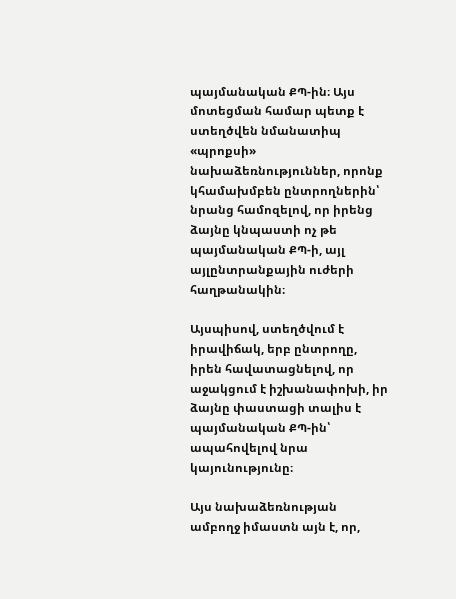պայմանական ՔՊ-ին։ Այս մոտեցման համար պետք է ստեղծվեն նմանատիպ «պրոքսի» նախաձեռնություններ, որոնք կհամախմբեն ընտրողներին՝ նրանց համոզելով, որ իրենց ձայնը կնպաստի ոչ թե պայմանական ՔՊ-ի, այլ այլընտրանքային ուժերի հաղթանակին։

Այսպիսով, ստեղծվում է իրավիճակ, երբ ընտրողը, իրեն հավատացնելով, որ աջակցում է իշխանափոխի, իր ձայնը փաստացի տալիս է պայմանական ՔՊ-ին՝ ապահովելով նրա կայունությունը։

Այս նախաձեռնության ամբողջ իմաստն այն է, որ,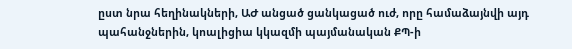ըստ նրա հեղինակների, ԱԺ անցած ցանկացած ուժ, որը համաձայնվի այդ պահանջներին, կոալիցիա կկազմի պայմանական ՔՊ-ի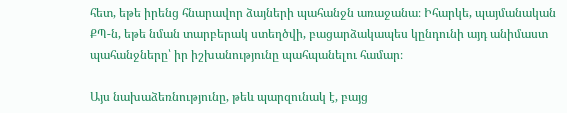հետ, եթե իրենց հնարավոր ձայների պահանջն առաջանա։ Իհարկե, պայմանական ՔՊ-ն, եթե նման տարբերակ ստեղծվի, բացարձակապես կընդունի այդ անիմաստ պահանջները՝ իր իշխանությունը պահպանելու համար։

Այս նախաձեռնությունը, թեև պարզունակ է, բայց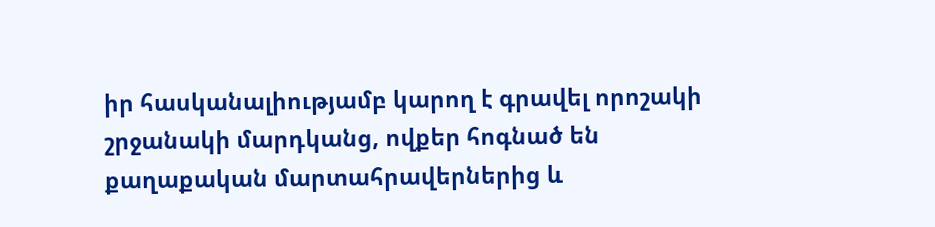իր հասկանալիությամբ կարող է գրավել որոշակի շրջանակի մարդկանց, ովքեր հոգնած են քաղաքական մարտահրավերներից և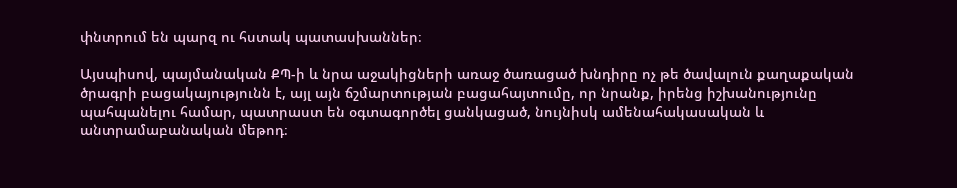փնտրում են պարզ ու հստակ պատասխաններ։

Այսպիսով, պայմանական ՔՊ-ի և նրա աջակիցների առաջ ծառացած խնդիրը ոչ թե ծավալուն քաղաքական ծրագրի բացակայությունն է, այլ այն ճշմարտության բացահայտումը, որ նրանք, իրենց իշխանությունը պահպանելու համար, պատրաստ են օգտագործել ցանկացած, նույնիսկ ամենահակասական և անտրամաբանական մեթոդ։